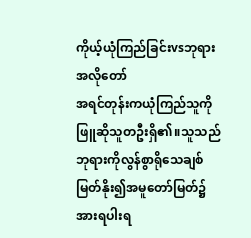ကိုယ့်ယုံကြည်ခြင်းvsဘုရားအလိုတော်
အရင်တုန်းကယုံကြည်သူကိုဖြူဆိုသူတဦးရှိ၏။သူသည်ဘုရားကိုလွန်စွာရိုသေချစ်မြတ်နိုး၍အမူတော်မြတ်၌အားရပါးရ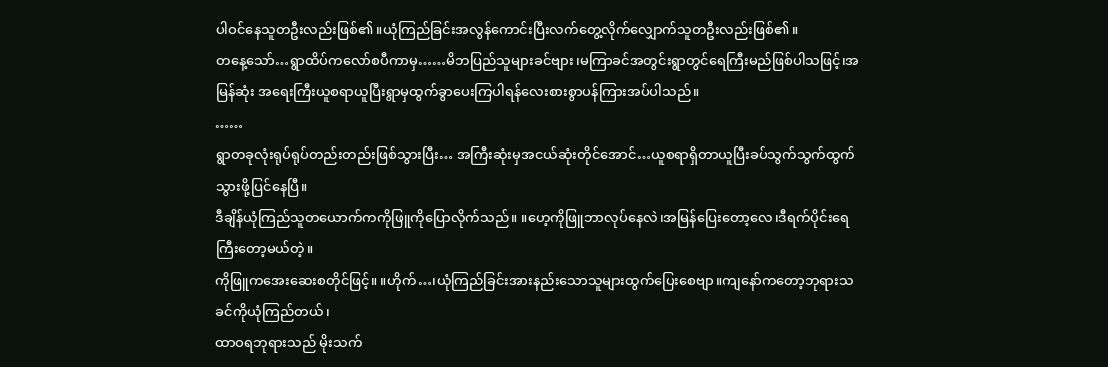ပါဝင်နေသူတဦးလည်းဖြစ်၏။ယုံကြည်ခြင်းအလွန်ကောင်းပြီးလက်တွေ့လိုက်လျှောက်သူတဦးလည်းဖြစ်၏။
တနေ့သော်…ရွာထိပ်ကလော်စပီကာမှ……မိဘပြည်သူများခင်ဗျား၊မကြာခင်အတွင်းရွာတွင်ရေကြီးမည်ဖြစ်ပါသဖြင့်၊အမြန်ဆုံး အရေးကြီးယူစရာယူပြီးရွာမှထွက်ခွာပေးကြပါရန်လေးစားစွာပန်ကြားအပ်ပါသည်။
……
ရွာတခုလုံးရုပ်ရုပ်တည်းတည်းဖြစ်သွားပြီး… အကြီးဆုံးမှအငယ်ဆုံးတိုင်အောင်…ယူစရာရှိတာယူပြီးခပ်သွက်သွက်ထွက်သွားဖို့ပြင်နေပြီ။
ဒီချိန်ယုံကြည်သူတယောက်ကကိုဖြူကိုပြောလိုက်သည်။ ။ဟေ့ကိုဖြူဘာလုပ်နေလဲ၊အမြန်ပြေးတော့လေ၊ဒီရက်ပိုင်းရေကြီးတော့မယ်တဲ့။
ကိုဖြူကအေးဆေးစတိုင်ဖြင့်။ ။ဟိုက်…၊ယုံကြည်ခြင်းအားနည်းသောသူများထွက်ပြေးစေဗျာ။ကျနော်ကတော့ဘုရားသခင်ကိုယုံကြည်တယ်၊
ထာဝရဘုရားသည် မိုးသက်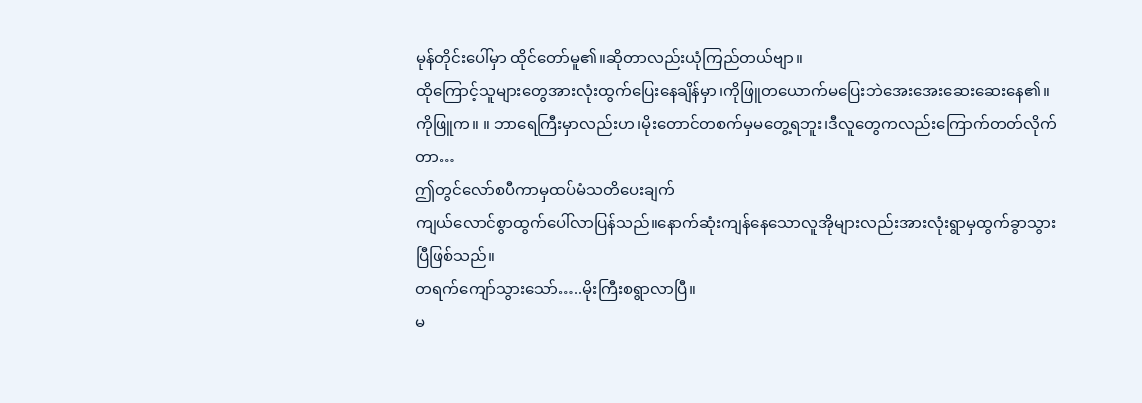မုန်တိုင်းပေါ်မှာ ထိုင်တော်မူ၏။ဆိုတာလည်းယုံကြည်တယ်ဗျာ။
ထိုကြောင့်သူများတွေအားလုံးထွက်ပြေးနေချိန်မှာ၊ကိုဖြူတယောက်မပြေးဘဲအေးအေးဆေးဆေးနေ၏။
ကိုဖြူက။ ။ ဘာရေကြီးမှာလည်းဟ၊မိုးတောင်တစက်မှမတွေ့ရဘူး၊ဒီလူတွေကလည်းကြောက်တတ်လိုက်တာ…
ဤတွင်လော်စပီကာမှထပ်မံသတိပေးချက်
ကျယ်လောင်စွာထွက်ပေါ်လာပြန်သည်။နောက်ဆုံးကျန်နေသောလူအိုများလည်းအားလုံးရွာမှထွက်ခွာသွားပြီဖြစ်သည်။
တရက်ကျော်သွားသော်…..မိုးကြီးစရွာလာပြီ။
မ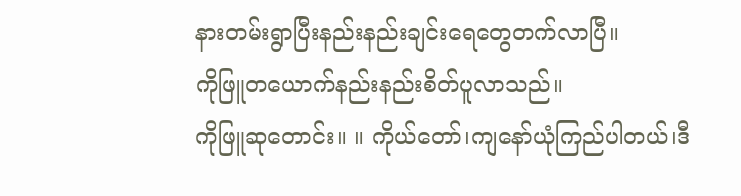နားတမ်းရွာပြီးနည်းနည်းချင်းရေတွေတက်လာပြီ။
ကိုဖြူတယောက်နည်းနည်းစိတ်ပူလာသည်။
ကိုဖြူဆုတောင်း။ ။ ကိုယ်တော်၊ကျနော်ယုံကြည်ပါတယ်၊ဒီ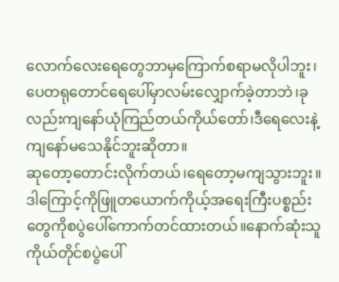လောက်လေးရေတွေဘာမှကြောက်စရာမလိုပါဘူး၊ ပေတရုတောင်ရေပေါ်မှာလမ်းလျှောက်ခဲ့တာဘဲ၊ခုလည်းကျနော်ယုံကြည်တယ်ကိုယ်တော်၊ဒီရေလေးနဲ့ကျနော်မသေနိုင်ဘူးဆိုတာ။
ဆုတော့တောင်းလိုက်တယ်၊ရေတော့မကျသွားဘူး။ဒါကြောင့်ကိုဖြူတယောက်ကိုယ့်အရေးကြီးပစ္စည်းတွေကိုစပွဲပေါ်ကောက်တင်ထားတယ်။နောက်ဆုံးသူကိုယ်တိုင်စပွဲပေါ်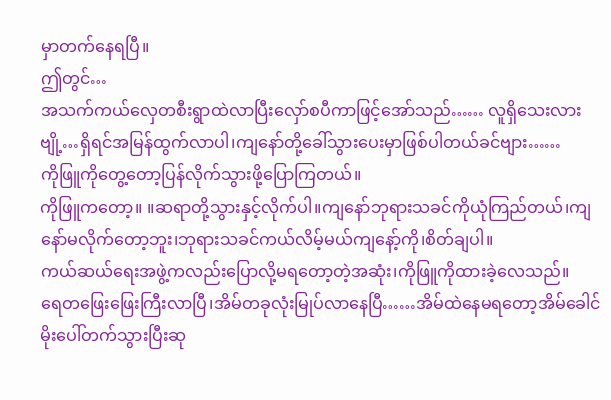မှာတက်နေရပြီ။
ဤတွင်…
အသက်ကယ်လှေတစီးရွာထဲလာပြီးလှော်စပီကာဖြင့်အော်သည်…… လူရှိသေးလားဗျို့…ရှိရင်အမြန်ထွက်လာပါ၊ကျနော်တို့ခေါ်သွားပေးမှာဖြစ်ပါတယ်ခင်ဗျား……
ကိုဖြူကိုတွေ့တော့ပြန်လိုက်သွားဖို့ပြောကြတယ်။
ကိုဖြူကတော့။ ။ဆရာတို့သွားနှင့်လိုက်ပါ။ကျနော်ဘုရားသခင်ကိုယုံကြည်တယ်၊ကျနော်မလိုက်တော့ဘူး၊ဘုရားသခင်ကယ်လိမ့်မယ်ကျနော့်ကို၊စိတ်ချပါ။
ကယ်ဆယ်ရေးအဖွဲ့ကလည်းပြောလို့မရတော့တဲ့အဆုံး၊ကိုဖြူကိုထားခဲ့လေသည်။
ရေတဖြေးဖြေးကြီးလာပြီ၊အိမ်တခုလုံးမြုပ်လာနေပြီ……အိမ်ထဲနေမရတော့အိမ်ခေါင်မိုးပေါ်တက်သွားပြီးဆု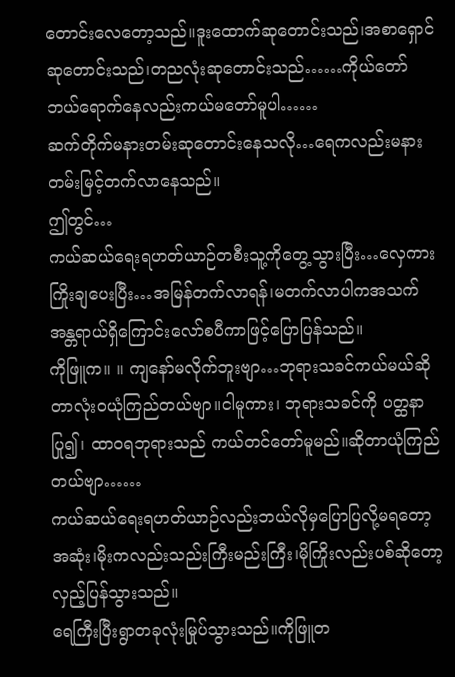တောင်းလေတော့သည်။ဒူးထောက်ဆုတောင်းသည်၊အစာရှောင်ဆုတောင်းသည်၊တညလုံးဆုတောင်းသည်……ကိုယ်တော်ဘယ်ရောက်နေလည်းကယ်မတော်မူပါ……
ဆက်တိုက်မနားတမ်းဆုတောင်းနေသလို…ရေကလည်းမနားတမ်းမြင့်တက်လာနေသည်။
ဤတွင်…
ကယ်ဆယ်ရေးရဟတ်ယာဉ်တစီးသူ့ကိုတွေ့သွားပြီး…လှေကားကြိုးချပေးပြီး…အမြန်တက်လာရန်၊မတက်လာပါကအသက်အန္တရာယ်ရှိကြောင်းလော်စပီကာဖြင့်ပြောပြန်သည်။
ကိုဖြူက။ ။ ကျနော်မလိုက်ဘူးဗျာ…ဘုရားသခင်ကယ်မယ်ဆိုတာလုံးဝယုံကြည်တယ်ဗျာ။ငါမူကား၊ ဘုရားသခင်ကို ပတ္ထနာပြု၍၊ ထာဝရဘုရားသည် ကယ်တင်တော်မူမည်။ဆိုတာယုံကြည်တယ်ဗျာ……
ကယ်ဆယ်ရေးရဟတ်ယာဉ်လည်းဘယ်လိုမှပြောပြလို့မရတော့အဆုံး၊မိုးကလည်းသည်းကြီးမည်းကြီး၊မိုကြိုးလည်းပစ်ဆိုတော့လှည့်ပြန်သွားသည်။
ရေကြီးပြီးရွာတခုလုံးမြုပ်သွားသည်။ကိုဖြူတ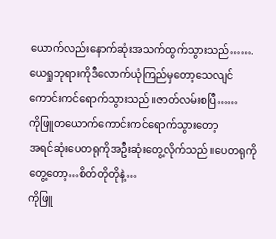ယောက်လည်းနောက်ဆုံးအသက်ထွက်သွားသည်…….
ယေရှုဘုရားကိုဒီလောက်ယုံကြည်မှတော့သေလျင်ကောင်းကင်ရောက်သွားသည်။ဇာတ်လမ်းစပြီ……
ကိုဖြူတယောက်ကောင်းကင်ရောက်သွားတော့
အရင်ဆုံးပေတရုကိုအဦးဆုံးတွေ့လိုက်သည်။ပေတရုကိုတွေ့တော့…စိတ်တိုတိုနဲ့…
ကိုဖြူ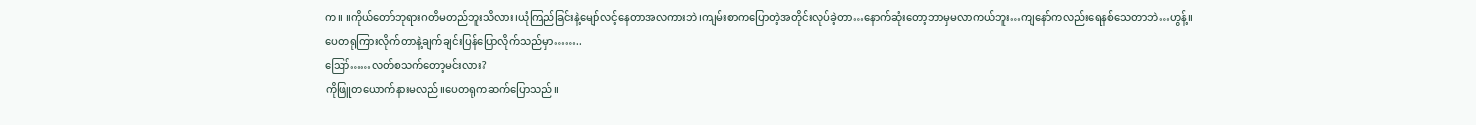က။ ။ကိုယ်တော်ဘုရားဂတိမတည်ဘူးသိလား၊ယုံကြည်ခြင်းနဲ့မျော်လင့်နေတာအလကားဘဲ၊ကျမ်းစာကပြောတဲ့အတိုင်းလုပ်ခဲ့တာ…နောက်ဆုံးတော့ဘာမှမလာကယ်ဘူး…ကျနော်ကလည်းရေနစ်သေတာဘဲ…ဟွန့်။
ပေတရုကြားလိုက်တာနဲ့ချက်ချင်းပြန်ပြောလိုက်သည်မှာ……..
ဪ……လတ်စသက်တော့မင်းလား?
ကိုဖြူတယောက်နားမလည်။ပေတရုကဆက်ပြောသည်။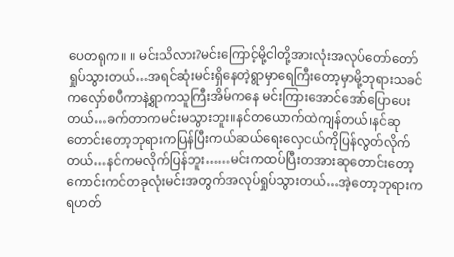ပေတရုက။ ။ မင်းသိလား?မင်းကြောင့်မို့ငါတို့အားလုံးအလုပ်တော်တော်ရှုပ်သွားတယ်…အရင်ဆုံးမင်းရှိနေတဲ့ရွာမှာရေကြီးတော့မှာမို့ဘုရားသခင်ကလှော်စပီကာနဲ့ရွာကသူကြီးအိမ်ကနေ မင်းကြားအောင်အော်ပြောပေးတယ်…ခက်တာကမင်းမသွားဘူး။နင်တယောက်ထဲကျန်တယ်၊နင်ဆုတောင်းတော့ဘုရားကပြန်ပြီးကယ်ဆယ်ရေးလှေငယ်ကိုပြန်လွတ်လိုက်တယ်…နင်ကမလိုက်ပြန်ဘူး……မင်းကထပ်ပြီးတအားဆုတောင်းတော့ကောင်းကင်တခုလုံးမင်းအတွက်အလုပ်ရှုပ်သွားတယ်…အဲ့တော့ဘုရားကရဟတ်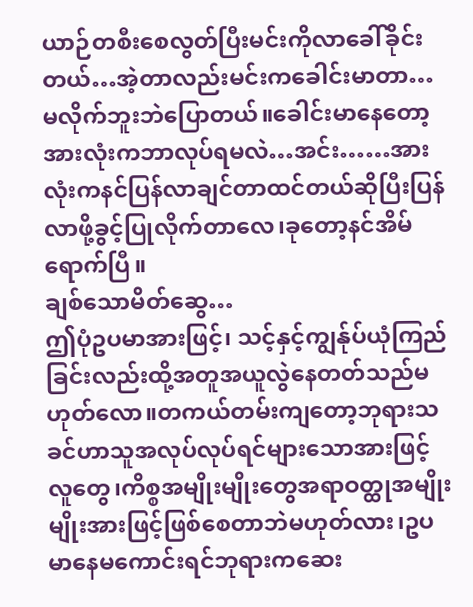ယာဉ်တစီးစေလွတ်ပြီးမင်းကိုလာခေါ်ခိုင်းတယ်…အဲ့တာလည်းမင်းကခေါင်းမာတာ…မလိုက်ဘူးဘဲပြောတယ်။ခေါင်းမာနေတော့အားလုံးကဘာလုပ်ရမလဲ…အင်း……အားလုံးကနင်ပြန်လာချင်တာထင်တယ်ဆိုပြီးပြန်လာဖို့ခွင့်ပြုလိုက်တာလေ၊ခုတော့နင်အိမ်ရောက်ပြီ။
ချစ်သောမိတ်ဆွေ…
ဤပုံဥပမာအားဖြင့်၊ သင့်နှင့်ကျွန်ုပ်ယုံကြည်ခြင်းလည်းထို့အတူအယူလွဲနေတတ်သည်မဟုတ်လော။တကယ်တမ်းကျတော့ဘုရားသခင်ဟာသူအလုပ်လုပ်ရင်များသောအားဖြင့်လူတွေ၊ကိစ္စအမျိုးမျိုးတွေအရာဝတ္ထုအမျိုးမျိုးအားဖြင့်ဖြစ်စေတာဘဲမဟုတ်လား၊ဥပမာနေမကောင်းရင်ဘုရားကဆေး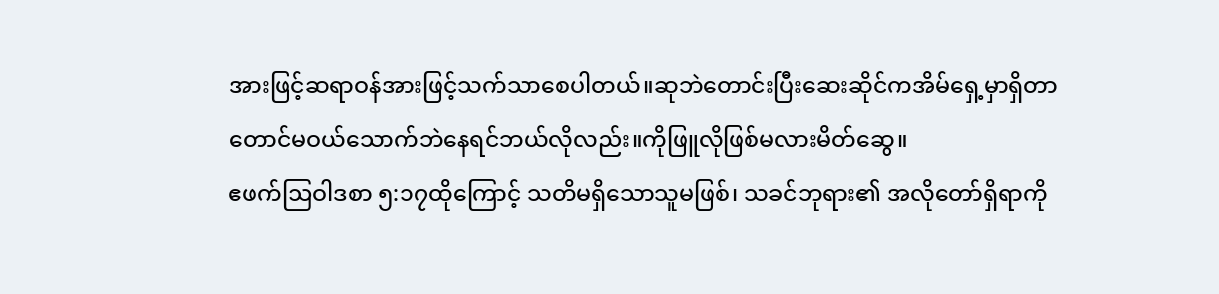အားဖြင့်ဆရာဝန်အားဖြင့်သက်သာစေပါတယ်။ဆုဘဲတောင်းပြီးဆေးဆိုင်ကအိမ်ရှေ့မှာရှိတာတောင်မဝယ်သောက်ဘဲနေရင်ဘယ်လိုလည်း။ကိုဖြူလိုဖြစ်မလားမိတ်ဆွေ။
ဧဖက်ဩဝါဒစာ ၅:၁၇ထိုကြောင့် သတိမရှိသောသူမဖြစ်၊ သခင်ဘုရား၏ အလိုတော်ရှိရာကို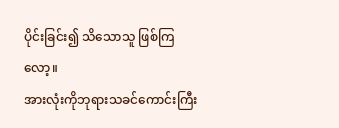ပိုင်းခြင်း၍ သိသောသူ ဖြစ်ကြ လော့။
အားလုံးကိုဘုရားသခင်ကောင်းကြီး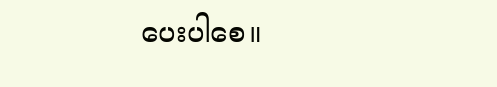ပေးပါစေ။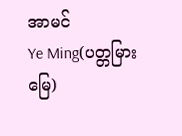အာမင်
Ye Ming(ပတ္တမြားမြေ)